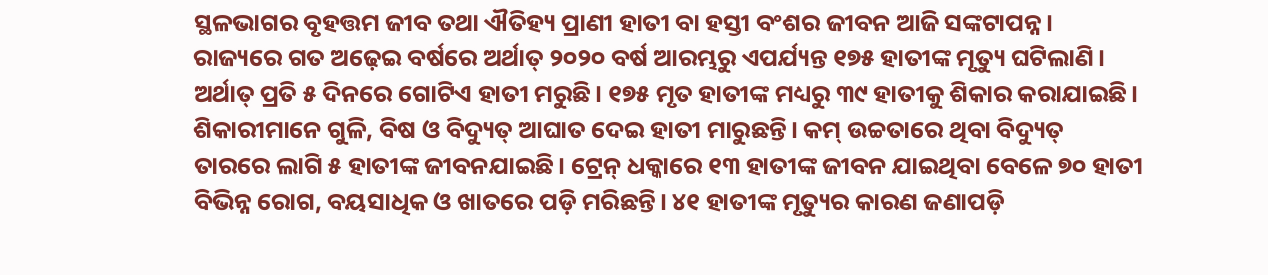ସ୍ଥଳଭାଗର ବୃହତ୍ତମ ଜୀବ ତଥା ଐତିହ୍ୟ ପ୍ରାଣୀ ହାତୀ ବା ହସ୍ତୀ ବଂଶର ଜୀବନ ଆଜି ସଙ୍କଟାପନ୍ନ। ରାଜ୍ୟରେ ଗତ ଅଢ଼େଇ ବର୍ଷରେ ଅର୍ଥାତ୍ ୨୦୨୦ ବର୍ଷ ଆରମ୍ଭରୁ ଏପର୍ଯ୍ୟନ୍ତ ୧୭୫ ହାତୀଙ୍କ ମୃତ୍ୟୁ ଘଟିଲାଣି। ଅର୍ଥାତ୍ ପ୍ରତି ୫ ଦିନରେ ଗୋଟିଏ ହାତୀ ମରୁଛି। ୧୭୫ ମୃତ ହାତୀଙ୍କ ମଧ୍ୟରୁ ୩୯ ହାତୀକୁ ଶିକାର କରାଯାଇଛି। ଶିକାରୀମାନେ ଗୁଳି, ବିଷ ଓ ବିଦ୍ୟୁତ୍ ଆଘାତ ଦେଇ ହାତୀ ମାରୁଛନ୍ତି। କମ୍ ଉଚ୍ଚତାରେ ଥିବା ବିଦ୍ୟୁତ୍ ତାରରେ ଲାଗି ୫ ହାତୀଙ୍କ ଜୀବନଯାଇଛି। ଟ୍ରେନ୍ ଧକ୍କାରେ ୧୩ ହାତୀଙ୍କ ଜୀବନ ଯାଇଥିବା ବେଳେ ୭୦ ହାତୀ ବିଭିନ୍ନ ରୋଗ, ବୟସାଧିକ ଓ ଖାତରେ ପଡ଼ି ମରିଛନ୍ତି। ୪୧ ହାତୀଙ୍କ ମୃତ୍ୟୁର କାରଣ ଜଣାପଡ଼ି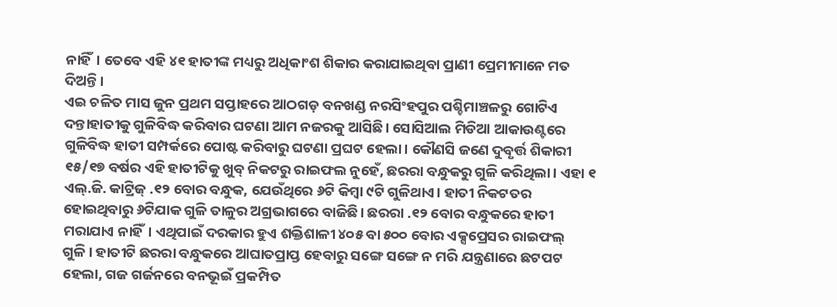ନାହିଁ। ତେବେ ଏହି ୪୧ ହାତୀଙ୍କ ମଧ୍ୟରୁ ଅଧିକାଂଶ ଶିକାର କରାଯାଇଥିବା ପ୍ରାଣୀ ପ୍ରେମୀମାନେ ମତ ଦିଅନ୍ତି।
ଏଇ ଚଳିତ ମାସ ଜୁନ ପ୍ରଥମ ସପ୍ତାହରେ ଆଠଗଡ଼ ବନଖଣ୍ଡ ନରସିଂହପୁର ପଶ୍ଚିମାଞ୍ଚଳରୁ ଗୋଟିଏ ଦନ୍ତାହାତୀକୁ ଗୁଳିବିଦ୍ଧ କରିବାର ଘଟଣା ଆମ ନଜରକୁ ଆସିଛି। ସୋସିଆଲ ମିଡିଆ ଆକାଉଣ୍ଟରେ ଗୁଳିବିଦ୍ଧ ହାତୀ ସମ୍ପର୍କରେ ପୋଷ୍ଟ କରିବାରୁ ଘଟଣା ପ୍ରଘଟ ହେଲା। କୌଣସି ଜଣେ ଦୁବୃର୍ତ୍ତ ଶିକାରୀ ୧୫/୧୭ ବର୍ଷର ଏହି ହାତୀଟିକୁ ଖୁବ୍ ନିକଟରୁ ରାଇଫଲ ନୁହେଁ, ଛରରା ବନ୍ଧୁକରୁ ଗୁଳି କରିଥିଲା। ଏହା ୧ ଏଲ୍.ଜି. କାଟ୍ରିଜ୍ .୧୨ ବୋର ବନ୍ଧୁକ, ଯେଉଁଥିରେ ୬ଟି କିମ୍ବା ୯ଟି ଗୁଳିଥାଏ। ହାତୀ ନିକଟତର ହୋଇଥିବାରୁ ୬ଟିଯାକ ଗୁଳି ତାଳୁର ଅଗ୍ରଭାଗରେ ବାଜିଛି। ଛରରା .୧୨ ବୋର ବନ୍ଧୁକରେ ହାତୀ ମରାଯାଏ ନାହିଁ। ଏଥିପାଇଁ ଦରକାର ହୁଏ ଶକ୍ତିଶାଳୀ ୪୦୫ ବା ୫୦୦ ବୋର ଏକ୍ସପ୍ରେସର ରାଇଫଲ୍ ଗୁଳି। ହାତୀଟି ଛରରା ବନ୍ଧୁକରେ ଆଘାତପ୍ରାପ୍ତ ହେବାରୁ ସଙ୍ଗେ ସଙ୍ଗେ ନ ମରି ଯନ୍ତ୍ରଣାରେ ଛଟପଟ ହେଲା, ଗଜ ଗର୍ଜନରେ ବନଭୂଇଁ ପ୍ରକମ୍ପିତ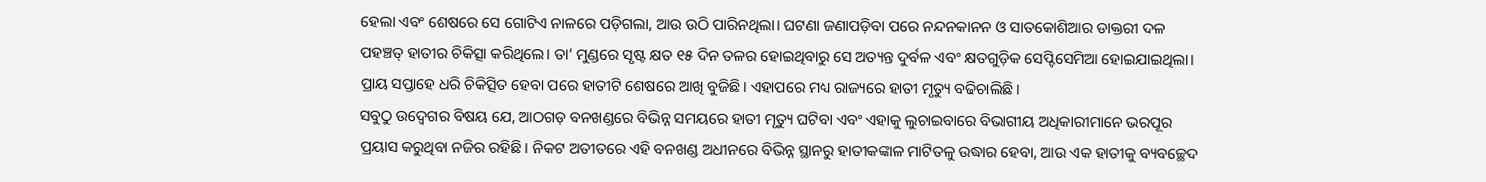ହେଲା ଏବଂ ଶେଷରେ ସେ ଗୋଟିଏ ନାଳରେ ପଡ଼ିଗଲା, ଆଉ ଉଠି ପାରିନଥିଲା। ଘଟଣା ଜଣାପଡ଼ିବା ପରେ ନନ୍ଦନକାନନ ଓ ସାତକୋଶିଆର ଡାକ୍ତରୀ ଦଳ ପହଞ୍ଚତ୍ ହାତୀର ଚିକିତ୍ସା କରିଥିଲେ। ତା’ ମୁଣ୍ଡରେ ସୃଷ୍ଟ କ୍ଷତ ୧୫ ଦିନ ତଳର ହୋଇଥିବାରୁ ସେ ଅତ୍ୟନ୍ତ ଦୁର୍ବଳ ଏବଂ କ୍ଷତଗୁଡ଼ିକ ସେପ୍ଟିସେମିଆ ହୋଇଯାଇଥିଲା। ପ୍ରାୟ ସପ୍ତାହେ ଧରି ଚିକିତ୍ସିତ ହେବା ପରେ ହାତୀଟି ଶେଷରେ ଆଖି ବୁଜିଛି। ଏହାପରେ ମଧ୍ୟ ରାଜ୍ୟରେ ହାତୀ ମୃତ୍ୟୁ ବଢିଚାଲିଛି।
ସବୁଠୁ ଉଦ୍ବେଗର ବିଷୟ ଯେ, ଆଠଗଡ଼ ବନଖଣ୍ଡରେ ବିଭିନ୍ନ ସମୟରେ ହାତୀ ମୃତ୍ୟୁ ଘଟିବା ଏବଂ ଏହାକୁ ଲୁଚାଇବାରେ ବିଭାଗୀୟ ଅଧିକାରୀମାନେ ଭରପୂର ପ୍ରୟାସ କରୁଥିବା ନଜିର ରହିଛି। ନିକଟ ଅତୀତରେ ଏହି ବନଖଣ୍ଡ ଅଧୀନରେ ବିଭିନ୍ନ ସ୍ଥାନରୁ ହାତୀକଙ୍କାଳ ମାଟିତଳୁ ଉଦ୍ଧାର ହେବା, ଆଉ ଏକ ହାତୀକୁ ବ୍ୟବଚ୍ଛେଦ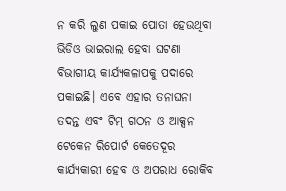ନ କରି ଲୁଣ ପକାଇ ପୋତା ହେଉଥିବା ଭିଡିଓ ଭାଇରାଲ ହେବା ଘଟଣା ବିଭାଗୀୟ କାର୍ଯ୍ୟକଳାପକୁ ପଦାରେ ପକାଇଛି। ଏବେ ଏହାର ତନାଘନା ତଦନ୍ତ ଏବଂ ଟିମ୍ ଗଠନ ଓ ଆକ୍ସନ ଟେକେନ ରିପୋର୍ଟ କେତେଦୂର କାର୍ଯ୍ୟକାରୀ ହେବ ଓ ଅପରାଧ ରୋକିବ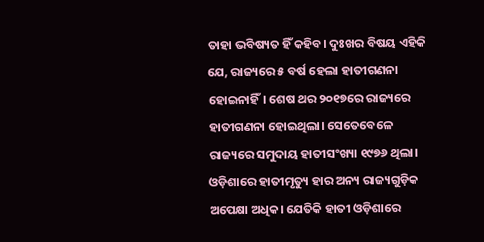ତାହା ଭବିଷ୍ୟତ ହିଁ କହିବ। ଦୁଃଖର ବିଷୟ ଏହିକି ଯେ, ରାଜ୍ୟରେ ୫ ବର୍ଷ ହେଲା ହାତୀଗଣନା ହୋଇନାହିଁ। ଶେଷ ଥର ୨୦୧୭ରେ ରାଜ୍ୟରେ ହାତୀଗଣନା ହୋଇଥିଲା। ସେତେବେଳେ ରାଜ୍ୟରେ ସମୁଦାୟ ହାତୀସଂଖ୍ୟା ୧୯୭୬ ଥିଲା। ଓଡ଼ିଶାରେ ହାତୀମୃତ୍ୟୁ ହାର ଅନ୍ୟ ରାଜ୍ୟଗୁଡ଼ିକ ଅପେକ୍ଷା ଅଧିକ। ଯେତିକି ହାତୀ ଓଡ଼ିଶାରେ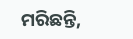ମରିଛନ୍ତି,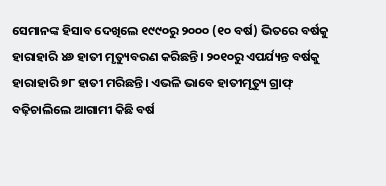ସେମାନଙ୍କ ହିସାବ ଦେଖିଲେ ୧୯୯୦ରୁ ୨୦୦୦ (୧୦ ବର୍ଷ) ଭିତରେ ବର୍ଷକୁ ହାରାହାରି ୪୬ ହାତୀ ମୃତ୍ୟୁବରଣ କରିଛନ୍ତି। ୨୦୧୦ରୁ ଏପର୍ଯ୍ୟନ୍ତ ବର୍ଷକୁ ହାରାହାରି ୭୮ ହାତୀ ମରିଛନ୍ତି। ଏଭଳି ଭାବେ ହାତୀମୃତ୍ୟୁ ଗ୍ରାଫ୍ ବଢ଼ିଚାଲିଲେ ଆଗାମୀ କିଛି ବର୍ଷ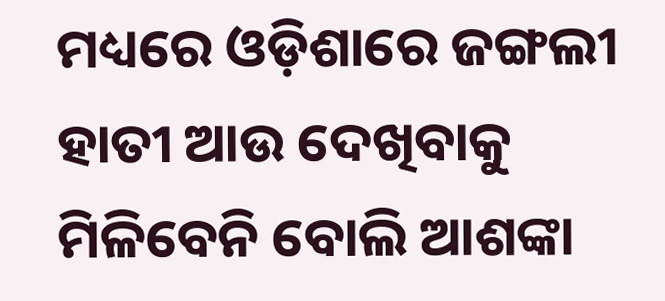ମଧ୍ୟରେ ଓଡ଼ିଶାରେ ଜଙ୍ଗଲୀ ହାତୀ ଆଉ ଦେଖିବାକୁ ମିଳିବେନି ବୋଲି ଆଶଙ୍କା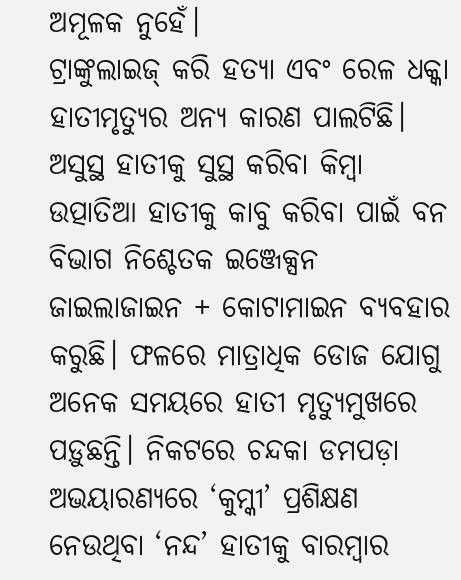ଅମୂଳକ ନୁହେଁ।
ଟ୍ରାଙ୍କୁଲାଇଜ୍ କରି ହତ୍ୟା ଏବଂ ରେଳ ଧକ୍କା ହାତୀମୃତ୍ୟୁର ଅନ୍ୟ କାରଣ ପାଲଟିଛି। ଅସୁସ୍ଥ ହାତୀକୁ ସୁସ୍ଥ କରିବା କିମ୍ବା ଉତ୍ପାତିଆ ହାତୀକୁ କାବୁ କରିବା ପାଇଁ ବନ ବିଭାଗ ନିଶ୍ଚେତକ ଇଞ୍ଜେକ୍ସନ ଜାଇଲାଜାଇନ + କୋଟାମାଇନ ବ୍ୟବହାର କରୁଛି। ଫଳରେ ମାତ୍ରାଧିକ ଡୋଜ ଯୋଗୁ ଅନେକ ସମୟରେ ହାତୀ ମୃତ୍ୟୁମୁଖରେ ପଡ଼ୁଛନ୍ତି। ନିକଟରେ ଚନ୍ଦକା ଡମପଡ଼ା ଅଭୟାରଣ୍ୟରେ ‘କୁମ୍କୀ’ ପ୍ରଶିକ୍ଷଣ ନେଉଥିବା ‘ନନ୍ଦ’ ହାତୀକୁ ବାରମ୍ବାର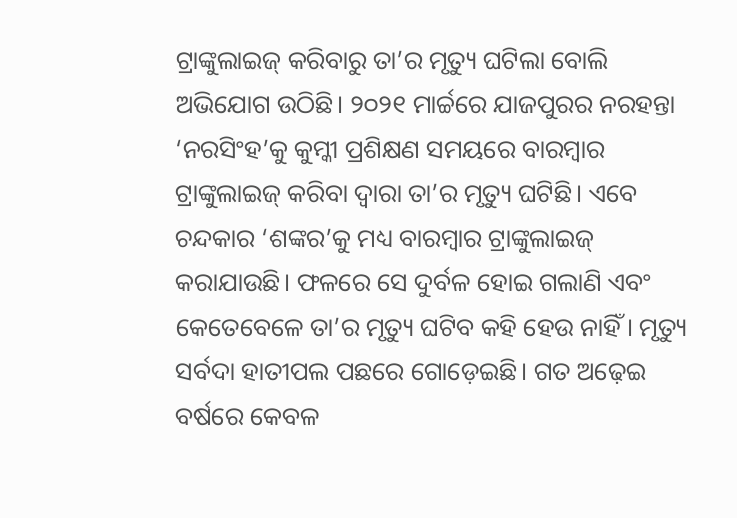ଟ୍ରାଙ୍କୁଲାଇଜ୍ କରିବାରୁ ତା’ର ମୃତ୍ୟୁ ଘଟିଲା ବୋଲି ଅଭିଯୋଗ ଉଠିଛି। ୨୦୨୧ ମାର୍ଚ୍ଚରେ ଯାଜପୁରର ନରହନ୍ତା ‘ନରସିଂହ’କୁ କୁମ୍କୀ ପ୍ରଶିକ୍ଷଣ ସମୟରେ ବାରମ୍ବାର ଟ୍ରାଙ୍କୁଲାଇଜ୍ କରିବା ଦ୍ୱାରା ତା’ର ମୃତ୍ୟୁ ଘଟିଛି। ଏବେ ଚନ୍ଦକାର ‘ଶଙ୍କର’କୁ ମଧ୍ୟ ବାରମ୍ବାର ଟ୍ରାଙ୍କୁଲାଇଜ୍ କରାଯାଉଛି। ଫଳରେ ସେ ଦୁର୍ବଳ ହୋଇ ଗଲାଣି ଏବଂ କେତେବେଳେ ତା’ର ମୃତ୍ୟୁ ଘଟିବ କହି ହେଉ ନାହିଁ। ମୃତ୍ୟୁ ସର୍ବଦା ହାତୀପଲ ପଛରେ ଗୋଡ଼େଇଛି। ଗତ ଅଢ଼େଇ ବର୍ଷରେ କେବଳ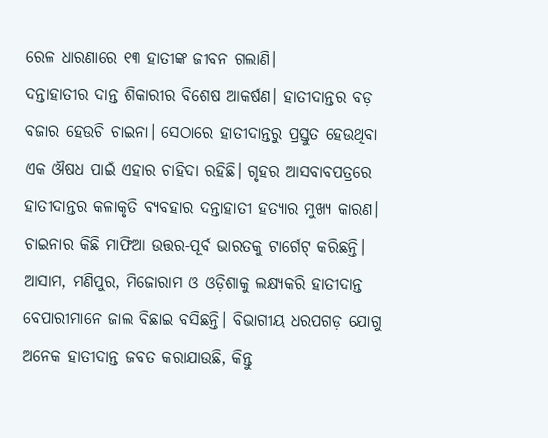ରେଳ ଧାରଣାରେ ୧୩ ହାତୀଙ୍କ ଜୀବନ ଗଲାଣି।
ଦନ୍ତାହାତୀର ଦାନ୍ତ ଶିକାରୀର ବିଶେଷ ଆକର୍ଷଣ। ହାତୀଦାନ୍ତର ବଡ଼ ବଜାର ହେଉଚି ଚାଇନା। ସେଠାରେ ହାତୀଦାନ୍ତରୁ ପ୍ରସ୍ତୁତ ହେଉଥିବା ଏକ ଔଷଧ ପାଇଁ ଏହାର ଚାହିଦା ରହିଛି। ଗୃହର ଆସବାବପତ୍ରରେ ହାତୀଦାନ୍ତର କଳାକୃତି ବ୍ୟବହାର ଦନ୍ତାହାତୀ ହତ୍ୟାର ମୁଖ୍ୟ କାରଣ। ଚାଇନାର କିଛି ମାଫିଆ ଉତ୍ତର-ପୂର୍ବ ଭାରତକୁ ଟାର୍ଗେଟ୍ କରିଛନ୍ତି। ଆସାମ, ମଣିପୁର, ମିଜୋରାମ ଓ ଓଡ଼ିଶାକୁ ଲକ୍ଷ୍ୟକରି ହାତୀଦାନ୍ତ ବେପାରୀମାନେ ଜାଲ ବିଛାଇ ବସିଛନ୍ତି। ବିଭାଗୀୟ ଧରପଗଡ଼ ଯୋଗୁ ଅନେକ ହାତୀଦାନ୍ତ ଜବତ କରାଯାଉଛି, କିନ୍ତୁ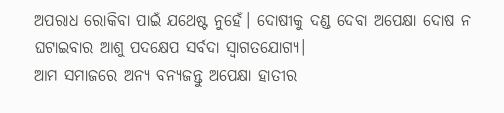ଅପରାଧ ରୋକିବା ପାଇଁ ଯଥେଷ୍ଟ ନୁହେଁ। ଦୋଷୀକୁ ଦଣ୍ଡ ଦେବା ଅପେକ୍ଷା ଦୋଷ ନ ଘଟାଇବାର ଆଶୁ ପଦକ୍ଷେପ ସର୍ବଦା ସ୍ବାଗତଯୋଗ୍ୟ।
ଆମ ସମାଜରେ ଅନ୍ୟ ବନ୍ୟଜନ୍ତୁ ଅପେକ୍ଷା ହାତୀର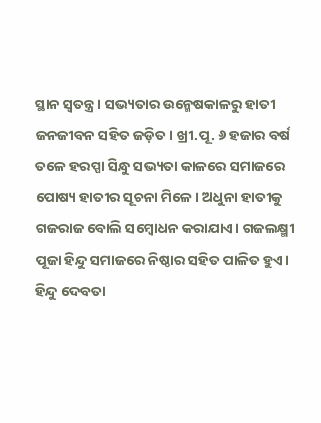ସ୍ଥାନ ସ୍ବତନ୍ତ୍ର। ସଭ୍ୟତାର ଉନ୍ମେଷକାଳରୁ ହାତୀ ଜନଜୀବନ ସହିତ ଜଡ଼ିତ। ଖ୍ରୀ.ପୂ. ୬ ହଜାର ବର୍ଷ ତଳେ ହରପ୍ପା ସିନ୍ଧୁ ସଭ୍ୟତା କାଳରେ ସମାଜରେ ପୋଷ୍ୟ ହାତୀର ସୂଚନା ମିଳେ। ଅଧୁନା ହାତୀକୁ ଗଜରାଜ ବୋଲି ସମ୍ବୋଧନ କରାଯାଏ। ଗଜଲକ୍ଷ୍ମୀ ପୂଜା ହିନ୍ଦୁ ସମାଜରେ ନିଷ୍ଠାର ସହିତ ପାଳିତ ହୁଏ। ହିନ୍ଦୁ ଦେବତା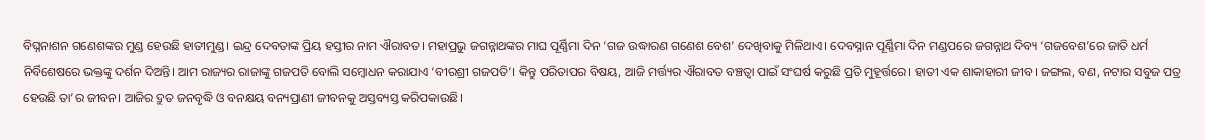ବିଘ୍ନନାଶନ ଗଣେଶଙ୍କର ମୁଣ୍ଡ ହେଉଛି ହାତୀମୁଣ୍ଡ। ଇନ୍ଦ୍ର ଦେବତାଙ୍କ ପ୍ରିୟ ହସ୍ତୀର ନାମ ଐରାବତ। ମହାପ୍ରଭୁ ଜଗନ୍ନାଥଙ୍କର ମାଘ ପୂର୍ଣ୍ଣିମା ଦିନ ‘ଗଜ ଉଦ୍ଧାରଣ ଗଣେଶ ବେଶ’ ଦେଖିବାକୁ ମିଳିଥାଏ। ଦେବସ୍ନାନ ପୂର୍ଣ୍ଣିମା ଦିନ ମଣ୍ଡପରେ ଜଗନ୍ନାଥ ଦିବ୍ୟ ‘ଗଜବେଶ’ରେ ଜାତି ଧର୍ମ ନିର୍ବିଶେଷରେ ଭକ୍ତଙ୍କୁ ଦର୍ଶନ ଦିଅନ୍ତି। ଆମ ରାଜ୍ୟର ରାଜାଙ୍କୁ ଗଜପତି ବୋଲି ସମ୍ବୋଧନ କରାଯାଏ ‘ବୀରଶ୍ରୀ ଗଜପତି’। କିନ୍ତୁ ପରିତାପର ବିଷୟ, ଆଜି ମର୍ତ୍ତ୍ୟର ଐରାବତ ବଞ୍ଚତ୍ବା ପାଇଁ ସଂଘର୍ଷ କରୁଛି ପ୍ରତି ମୁହୂର୍ତ୍ତରେ। ହାତୀ ଏକ ଶାକାହାରୀ ଜୀବ। ଜଙ୍ଗଲ, ବଣ, ନଟାର ସବୁଜ ପତ୍ର ହେଉଛି ତା’ର ଜୀବନ। ଆଜିର ଦ୍ରୁତ ଜନବୃଦ୍ଧି ଓ ବନକ୍ଷୟ ବନ୍ୟପ୍ରାଣୀ ଜୀବନକୁ ଅସ୍ତବ୍ୟସ୍ତ କରିପକାଉଛି।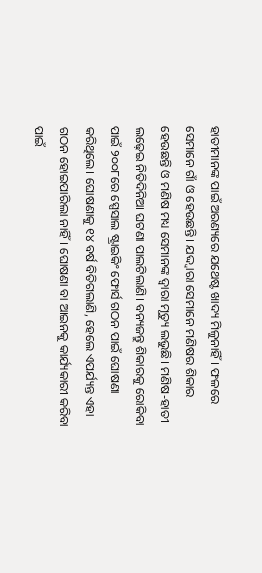ହାତୀମାନଙ୍କ ପାଇଁ ଅରଣ୍ୟରେ ଯଥେଷ୍ଟ ଖାଦ୍ୟ ମିଳୁନାହିଁ। ଫଳରେ ସେମାନେ ଗାଁ ଓ ହେଉଛନ୍ତି। ଯଦ୍ଦ୍ବାରା ସେମାନେ ମଣିଷର ଶିକାର ହେଉଛନ୍ତି ଓ ମଣିଷ ମଧ୍ୟ ସେମାନଙ୍କ ଦ୍ୱାରା ମୃତ୍ୟୁ ଲଭୁଛି। ମଣିଷ-ହାତୀ ଲଢ଼େଇ ନିତିଦିନିଆ ଘଟଣା ପାଲଟିଲାଣି। ବନ୍ୟଜନ୍ତୁ ଶିକାରକୁ ରୋକିବା ପାଇଁ ୨୦୦୮ରେ ସ୍ପେସାଲ ଷ୍ଟ୍ରାଇକିଂ ଫୋର୍ସ ଗଠନ ପାଇଁ ଘୋଷଣା କରିଥିଲେ। ଘୋଷଣାକୁ ୧୪ ବର୍ଷ ବିତିଗଲାଣି, ହେଲେ ଏପର୍ଯ୍ୟନ୍ତ ଏହା ଗଠନ ହୋଇପାରିଲା ନାହିଁ। ଘୋଷଣା ବା ଆଇନକୁ କାର୍ଯ୍ୟକାରୀ କରିବା ପାଇଁ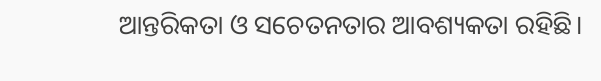ଆନ୍ତରିକତା ଓ ସଚେତନତାର ଆବଶ୍ୟକତା ରହିଛି।